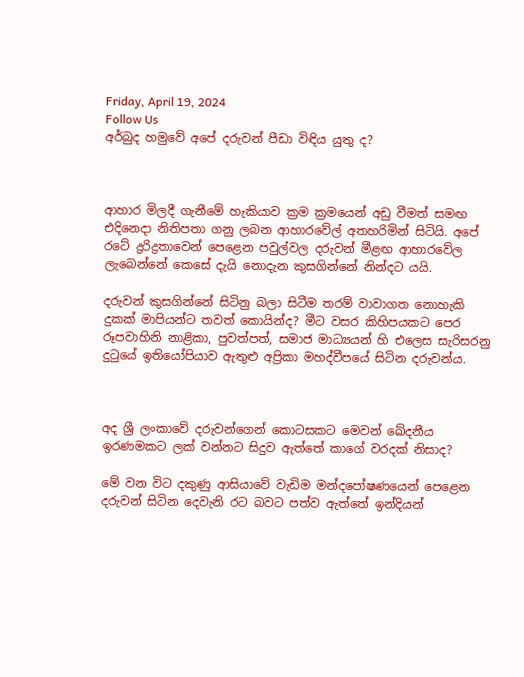Friday, April 19, 2024
Follow Us
අර්බුද හමුවේ අපේ දරුවන් පීඩා විඳිය යුතු ද?



ආහාර මිලදී ගැනීමේ හැකියාව ක්‍රම ක්‍රමයෙන් අඩු වීමත් සමඟ එදිනෙදා නිතිපතා ගනු ලබන ආහාරවේල් අතහරිමින් සිටියි. අපේ රටේ ද්‍රරිද්‍රතාවෙන් පෙළෙන පවුල්වල දරුවන් මීළඟ ආහාරවේල ලැබෙන්නේ කෙසේ දැයි නොදැන කුසගින්නේ නින්දට යයි.

දරුවන් කුසගින්නේ සිටිනු බලා සිටීම තරම් වාවාගත නොහැකි දුකක් මාපියන්ට තවත් කොයින්ද? මීට වසර කිහිපයකට පෙර රූපවාහිනි නාළිකා, පුවත්පත්, සමාජ මාධ්‍යයන් හි එලෙස සැරිසරනු දුටුයේ ඉතියෝපියාව ඇතුළු අප්‍රිකා මහද්වීපයේ සිටින දරුවන්ය.



අද ශ්‍රී ලංකාවේ දරුවන්ගෙන් කොටසකට මෙවන් ඛේදනීය ඉරණමකට ලක් වන්නට සිදුව ඇත්තේ කාගේ වරදක් නිසාද?

මේ වන විට දකුණු ආසියාවේ වැඩිම මන්දපෝෂණයෙන් පෙළෙන දරුවන් සිටින දෙවැනි රට බවට පත්ව ඇත්තේ ඉන්දියන්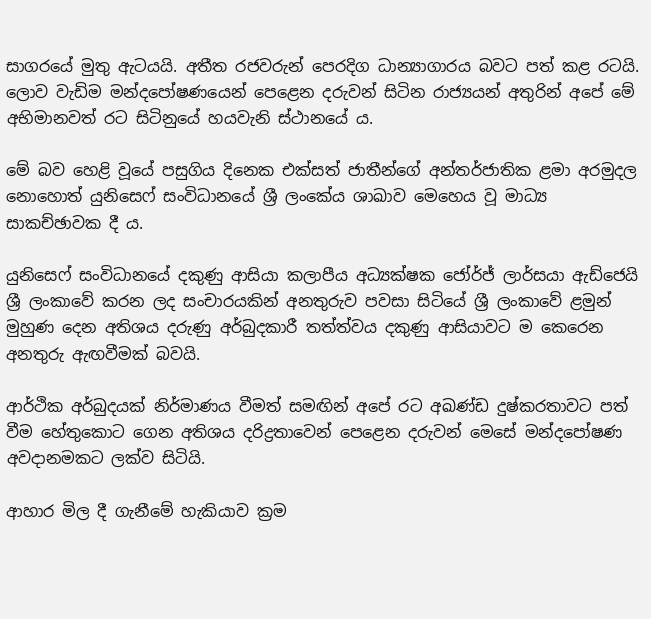සාගරයේ මුතු ඇටයයි. අතීත රජවරුන් පෙරදිග ධාන්‍යාගාරය බවට පත් කළ රටයි. ලොව වැඩිම මන්දපෝෂණයෙන් පෙළෙන දරුවන් සිටින රාජ්‍යයන් අතුරින් අපේ මේ අභිමානවත් රට සිටිනුයේ හයවැනි ස්ථානයේ ය.

මේ බව හෙළි වූයේ පසුගිය දිනෙක එක්සත් ජාතීන්ගේ අන්තර්ජාතික ළමා අරමුදල නොහොත් යුනිසෙෆ් සංවිධානයේ ශ්‍රී ලංකේය ශාඛාව මෙහෙය වූ මාධ්‍ය සාකච්ඡාවක දී ය.

යුනිසෙෆ් සංවිධානයේ දකුණු ආසියා කලාපීය අධ්‍යක්ෂක ජෝර්ජ් ලාර්සයා ඇඩ්ජෙයි ශ්‍රී ලංකාවේ කරන ලද සංචාරයකින් අනතුරුව පවසා සිටියේ ශ්‍රී ලංකාවේ ළමුන් මුහුණ දෙන අතිශය දරුණු අර්බුදකාරී තත්ත්වය දකුණු ආසියාවට ම කෙරෙන අනතුරු ඇඟවීමක් බවයි.

ආර්ථික අර්බුදයක් නිර්මාණය වීමත් සමඟින් අපේ රට අඛණ්ඩ දුෂ්කරතාවට පත් වීම හේතුකොට ගෙන අතිශය දරිද්‍රතාවෙන් පෙළෙන දරුවන් මෙසේ මන්දපෝෂණ අවදානමකට ලක්ව සිටියි.

ආහාර මිල දී ගැනීමේ හැකියාව ක්‍රම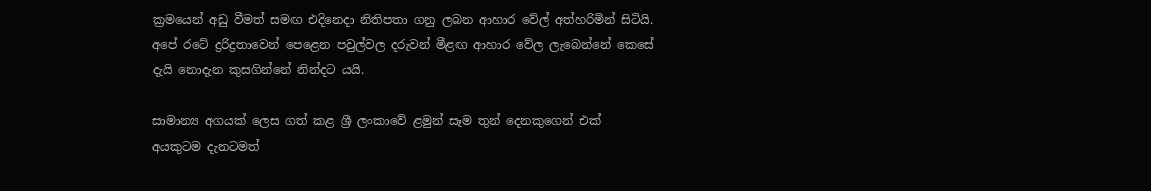ක්‍රමයෙන් අඩු වීමත් සමඟ එදිනෙදා නිතිපතා ගනු ලබන ආහාර වේල් අත්හරිමින් සිටියි. අපේ රටේ ද්‍රරිද්‍රතාවෙන් පෙළෙන පවුල්වල දරුවන් මීළඟ ආහාර වේල ලැබෙන්නේ කෙසේ දැයි නොදැන කුසගින්නේ නින්දට යයි.

සාමාන්‍ය අගයක් ලෙස ගත් කළ ශ්‍රී ලංකාවේ ළමුන් සෑම තුන් දෙනකුගෙන් එක් අයකුටම දැනටමත්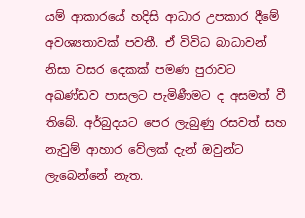යම් ආකාරයේ හදිසි ආධාර උපකාර දීමේ අවශ්‍යතාවක් පවතී. ඒ විවිධ බාධාවන් නිසා වසර දෙකක් පමණ පුරාවට අඛණ්ඩව පාසලට පැමිණීමට ද අසමත් වී තිබේ. අර්බුදයට පෙර ලැබුණු රසවත් සහ නැවුම් ආහාර වේලක් දැන් ඔවුන්ට ලැබෙන්නේ නැත.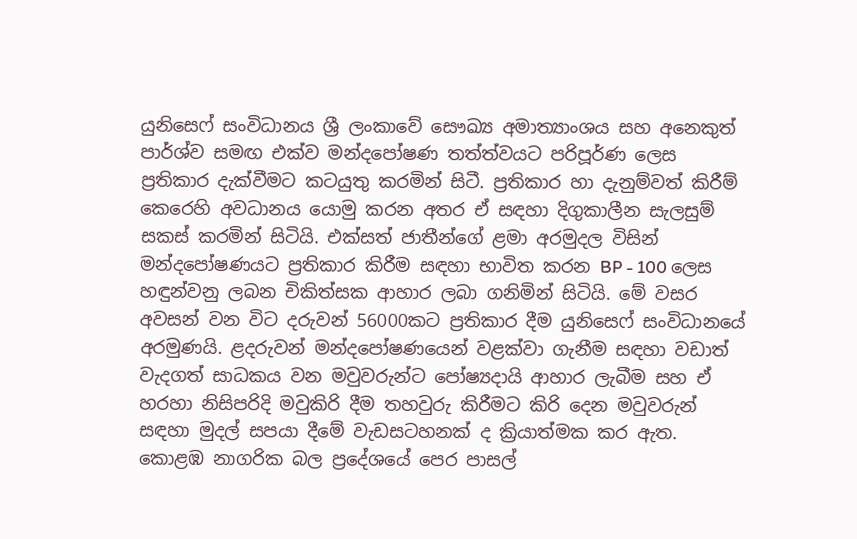යුනිසෙෆ් සංවිධානය ශ්‍රී ලංකාවේ සෞඛ්‍ය අමාත්‍යාංශය සහ අනෙකුත් පාර්ශ්ව සමඟ එක්ව මන්දපෝෂණ තත්ත්වයට පරිපූර්ණ ලෙස ප්‍රතිකාර දැක්වීමට කටයුතු කරමින් සිටී. ප්‍රතිකාර හා දැනුම්වත් කිරීම් කෙරෙහි අවධානය යොමු කරන අතර ඒ සඳහා දිගුකාලීන සැලසුම් සකස් කරමින් සිටියි. එක්සත් ජාතීන්ගේ ළමා අරමුදල විසින් මන්දපෝෂණයට ප්‍රතිකාර කිරීම සඳහා භාවිත කරන BP - 100 ලෙස හඳුන්වනු ලබන චිකිත්සක ආහාර ලබා ගනිමින් සිටියි. මේ වසර අවසන් වන විට දරුවන් 56000කට ප්‍රතිකාර දීම යුනිසෙෆ් සංවිධානයේ අරමුණයි. ළදරුවන් මන්දපෝෂණයෙන් වළක්වා ගැනීම සඳහා වඩාත් වැදගත් සාධකය වන මවුවරුන්ට පෝෂ්‍යදායි ආහාර ලැබීම සහ ඒ හරහා නිසිපරිදි මවුකිරි දීම තහවුරු කිරීමට කිරි දෙන මවුවරුන් සඳහා මුදල් සපයා දීමේ වැඩසටහනක් ද ක්‍රියාත්මක කර ඇත. කොළඹ නාගරික බල ප්‍රදේශයේ පෙර පාසල්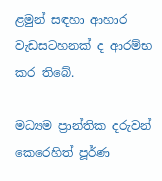ළමුන් සඳහා ආහාර වැඩසටහනක් ද ආරම්භ කර තිබේ.

මධ්‍යම ප්‍රාන්තික දරුවන් කෙරෙහිත් පූර්ණ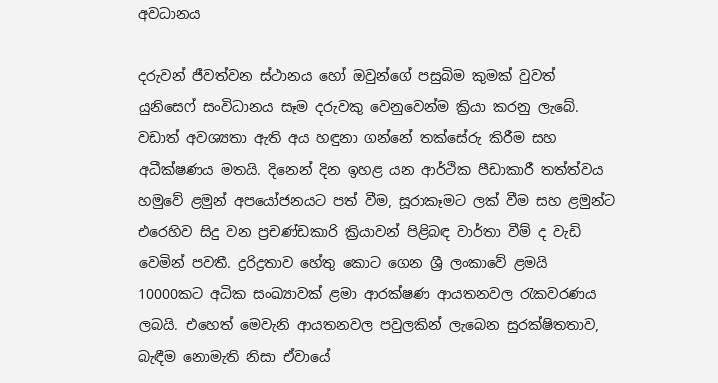අවධානය

දරුවන් ජීවත්වන ස්ථානය හෝ ඔවුන්ගේ පසුබිම කුමක් වුවත් යුනිසෙෆ් සංවිධානය සෑම දරුවකු වෙනුවෙන්ම ක්‍රියා කරනු ලැබේ. වඩාත් අවශ්‍යතා ඇති අය හඳුනා ගන්නේ තක්සේරු කිරීම සහ අධීක්ෂණය මතයි. දිනෙන් දින ඉහළ යන ආර්ථික පීඩාකාරී තත්ත්වය හමුවේ ළමුන් අපයෝජනයට පත් වීම, සූරාකෑමට ලක් වීම සහ ළමුන්ට එරෙහිව සිදු වන ප්‍රචණ්ඩකාරි ක්‍රියාවන් පිළිබඳ වාර්තා වීම් ද වැඩි වෙමින් පවතී. ද්‍රරිද්‍රතාව හේතු කොට ගෙන ශ්‍රී ලංකාවේ ළමයි 10000කට අධික සංඛ්‍යාවක් ළමා ආරක්ෂණ ආයතනවල රැකවරණය ලබයි. එහෙත් මෙවැනි ආයතනවල පවුලකින් ලැබෙන සුරක්ෂිතතාව, බැඳීම නොමැති නිසා ඒවායේ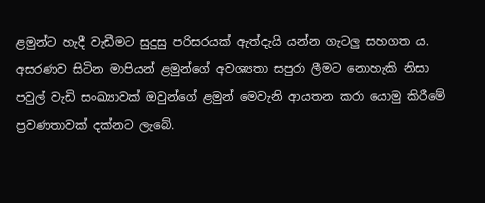ළමුන්ට හැදී වැඩීමට සුදුසු පරිසරයක් ඇත්දැයි යන්න ගැටලු සහගත ය. අසරණව සිටින මාපියන් ළමුන්ගේ අවශ්‍යතා සපුරා ලීමට නොහැකි නිසා පවුල් වැඩි සංඛ්‍යාවක් ඔවුන්ගේ ළමුන් මෙවැනි ආයතන කරා යොමු කිරීමේ ප්‍රවණතාවක් දක්නට ලැබේ.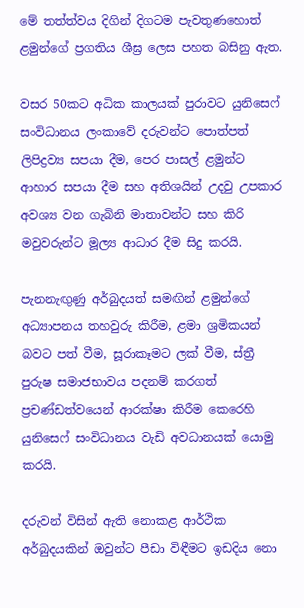මේ තත්ත්වය දිගින් දිගටම පැවතුණහොත් ළමුන්ගේ ප්‍රගතිය ශීඝ්‍ර ලෙස පහත බසිනු ඇත.

වසර 50කට අධික කාලයක් පුරාවට යුනිසෙෆ් සංවිධානය ලංකාවේ දරුවන්ට පොත්පත් ලිපිද්‍රව්‍ය සපයා දීම, පෙර පාසල් ළමුන්ට ආහාර සපයා දීම සහ අතිශයින් උදවු උපකාර අවශ්‍ය වන ගැබිනි මාතාවන්ට සහ කිරි මවුවරුන්ට මූල්‍ය ආධාර දීම සිදු කරයි.

පැනනැඟුණු අර්බුදයත් සමඟින් ළමුන්ගේ අධ්‍යාපනය තහවුරු කිරීම, ළමා ශ්‍රමිකයන් බවට පත් වීම, සූරාකෑමට ලක් වීම, ස්ත්‍රී පුරුෂ සමාජභාවය පදනම් කරගත් ප්‍රචණ්ඩත්වයෙන් ආරක්ෂා කිරීම කෙරෙහි යුනිසෙෆ් සංවිධානය වැඩි අවධානයක් යොමු කරයි.

දරුවන් විසින් ඇති නොකළ ආර්ථික අර්බුදයකින් ඔවුන්ට පීඩා විඳීමට ඉඩදිය නො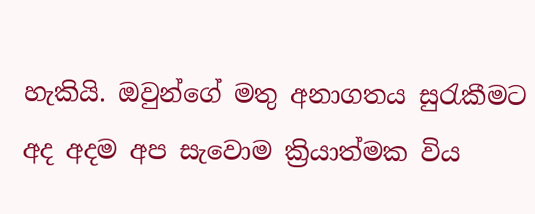හැකියි. ඔවුන්ගේ මතු අනාගතය සුරැකීමට අද අදම අප සැවොම ක්‍රියාත්මක විය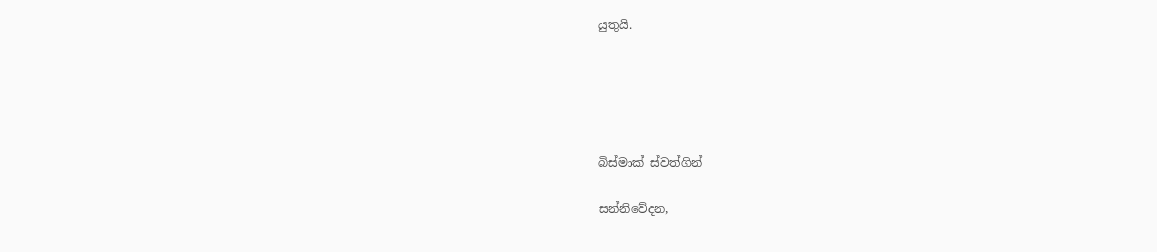යුතුයි.





බිස්මාක් ස්වත්ගින්

සන්නිවේදන,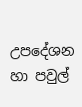උපදේශන හා පවුල්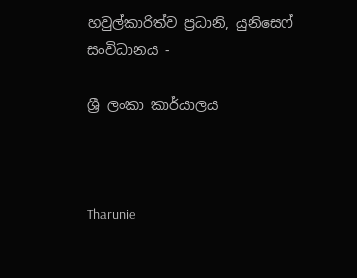හවුල්කාරිත්ව ප්‍රධානි, යුනිසෙෆ් සංවිධානය -

ශ්‍රී ලංකා කාර්යාලය



Tharunie